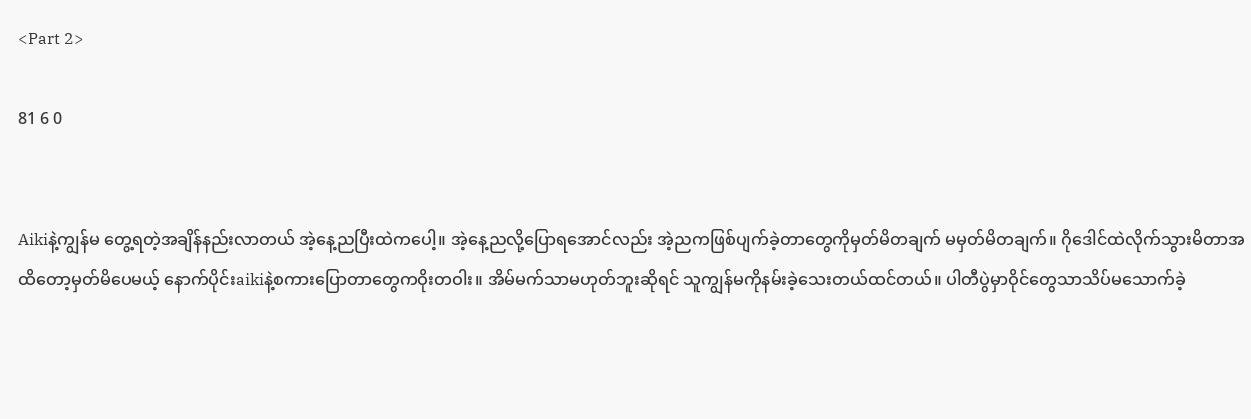<Part 2>

81 6 0


Aikiနဲ့ကျွန်မ‌ တွေ့ရတဲ့အချိန်နည်းလာတယ် အဲ့နေ့ညပြီးထဲကပေါ့။ အဲ့နေ့ညလို့ပြောရအောင်လည်း အဲ့ညကဖြစ်ပျက်ခဲ့တာတွေကိုမှတ်မိတချက် မမှတ်မိတချက်။ ဂိုဒေါင်ထဲလိုက်သွားမိတာအထိတော့မှတ်မိပေမယ့် နောက်ပိုင်းaikiနဲ့စကားပြောတာတွေကဝိုးတဝါး။ အိမ်မက်သာမဟုတ်ဘူးဆိုရင် သူကျွန်မကိုနမ်းခဲ့သေးတယ်ထင်တယ်။ ပါတီပွဲမှာဝိုင်တွေသာသိပ်မသောက်ခဲ့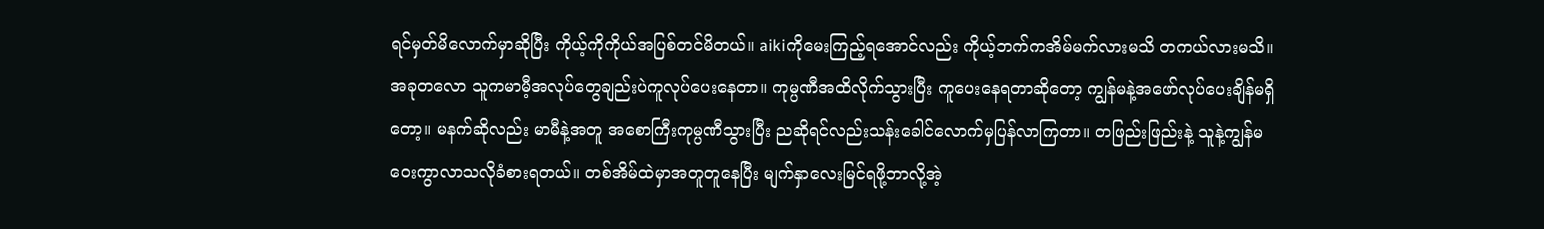ရင်မှတ်မိလောက်မှာဆိုပြီး ကိုယ့်ကိုကိုယ်အပြစ်တင်မိတယ်။ aikiကိုမေးကြည့်ရအောင်လည်း ကိုယ့်ဘက်ကအိမ်မက်လားမသိ တကယ်လားမသိ။ အခုတလော သူကမာမီ့အလုပ်တွေချည်းပဲကူလုပ်ပေးနေတာ။ ကုမ္ပဏီအထိလိုက်သွားပြီး ကူပေးနေရတာဆိုတော့ ကျွန်မနဲ့အဖော်လုပ်ပေးချိန်မရှိတော့။ မနက်ဆိုလည်း မာမီနဲ့အတူ အစောကြီးကုမ္ပဏီသွားပြီး ညဆိုရင်လည်းသန်းခေါင်လောက်မှပြန်လာကြတာ။ တဖြည်းဖြည်းနဲ့ သူနဲ့ကျွန်မဝေးကွာလာသလိုခံစားရတယ်။ တစ်အိမ်ထဲမှာအတူတူနေပြီး မျက်နှာလေးမြင်ရဖို့ဘာလို့အဲ့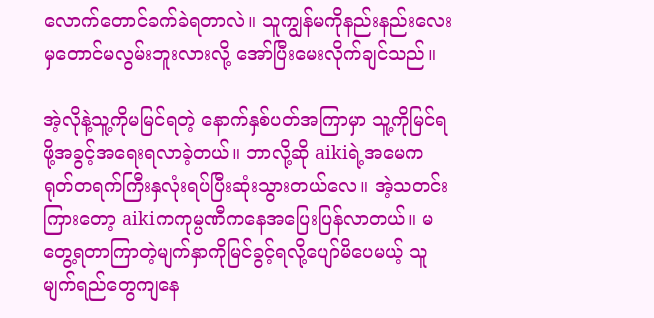လောက်တောင်ခက်ခဲရတာလဲ။ သူကျွန်မကိုနည်းနည်းလေးမှတောင်မလွမ်းဘူးလားလို့ အော်ပြီးမေးလိုက်ချင်သည်။

အဲ့လိုနဲ့သူ့ကိုမမြင်ရတဲ့ နောက်နှစ်ပတ်အကြာမှာ သူ့ကိုမြင်ရဖို့အခွင့်အရေးရလာခဲ့တယ်။ ဘာလို့ဆို aikiရဲ့အမေက ရုတ်တရက်ကြီးနှလုံးရပ်ပြီးဆုံးသွားတယ်လေ။ အဲ့သတင်းကြားတော့ aikiကကုမ္ပဏီကနေအပြေးပြန်လာတယ်။ မတွေ့ရတာကြာတဲ့မျက်နှာကိုမြင်ခွင့်ရလို့ပျော်မိပေမယ့် သူမျက်ရည်တွေကျနေ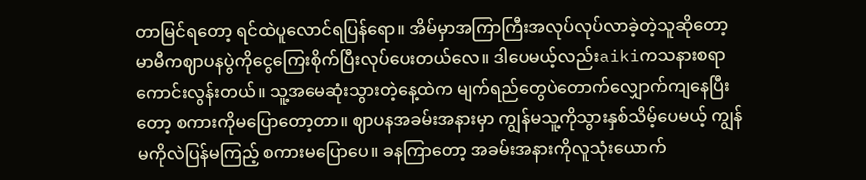တာမြင်ရတော့ ရင်ထဲပူလောင်ရပြန်ရော။ အိမ်မှာအကြာကြီးအလုပ်လုပ်လာခဲ့တဲ့သူဆိုတော့ မာမီကဈာပနပွဲကိုငွေကြေးစိုက်ပြီးလုပ်ပေးတယ်လေ။ ဒါပေမယ့်လည်းaikiကသနားစရာကောင်းလွန်းတယ်။ သူ့အမေဆုံးသွားတဲ့နေ့ထဲက မျက်ရည်တွေပဲတောက်လျှောက်ကျနေပြီးတော့ စကားကိုမပြောတော့တာ။ ဈာပနအခမ်းအနားမှာ ကျွန်မသူ့ကိုသွားနှစ်သိမ့်ပေမယ့် ကျွန်မကိုလဲပြန်မကြည့် စကားမပြောပေ။ ခနကြာတော့ အခမ်းအနားကိုလူသုံးယောက်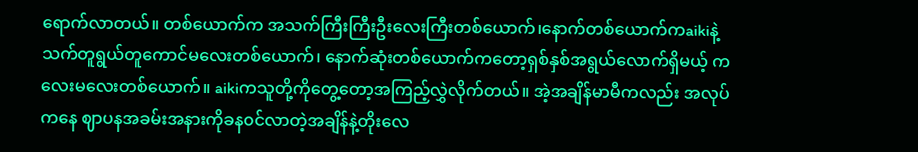ရောက်လာတယ်။ တစ်ယောက်က အသက်ကြီးကြီးဦးလေးကြီးတစ်ယောက်၊နောက်တစ်ယောက်ကaikiနဲ့သက်တူရွယ်တူကောင်မလေးတစ်ယောက်၊ နောက်ဆုံးတစ်ယောက်ကတော့ရှစ်နှစ်အရွယ်လောက်ရှိမယ့် ကလေးမလေးတစ်ယောက်။ aikiကသူတို့ကိုတွေ့တော့အကြည့်လွှဲလိုက်တယ်။ အဲ့အချိန်မာမီကလည်း အလုပ်ကနေ ဈာပနအခမ်းအနားကိုခန၀င်လာတဲ့အချိန်နဲ့တိုးလေ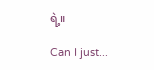ရဲ့။

Can I just...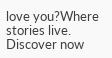love you?Where stories live. Discover now